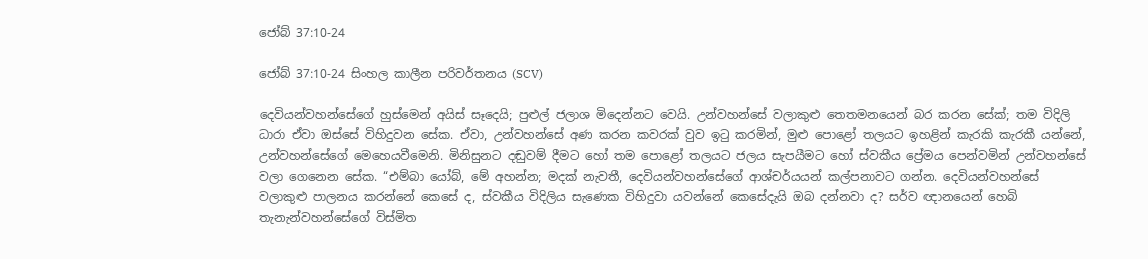ජෝබ් 37:10-24

ජෝබ් 37:10-24 සිංහල කාලීන පරිවර්තනය (SCV)

දෙවියන්වහන්සේගේ හුස්මෙන් අයිස් සෑදෙයි; පුළුල් ජලාශ මිදෙන්නට වෙයි. උන්වහන්සේ වලාකුළු තෙතමනයෙන් බර කරන සේක්; තම විදිලි ධාරා ඒවා ඔස්සේ විහිදුවන සේක. ඒවා, උන්වහන්සේ අණ කරන කවරක් වුව ඉටු කරමින්, මුළු පොළෝ තලයට ඉහළින් කැරකි කැරකී යන්නේ, උන්වහන්සේගේ මෙහෙයවීමෙනි. මිනිසුනට දඬුවම් දීමට හෝ තම පොළෝ තලයට ජලය සැපයීමට හෝ ස්වකීය ප්‍රේමය පෙන්වමින් උන්වහන්සේ වලා ගෙනෙන සේක. “එම්බා යෝබ්, මේ අහන්න; මදක් නැවතී, දෙවියන්වහන්සේගේ ආශ්චර්යයන් කල්පනාවට ගන්න. දෙවියන්වහන්සේ වලාකුළු පාලනය කරන්නේ කෙසේ ද, ස්වකීය විදිලිය සැණෙක විහිදුවා යවන්නේ කෙසේදැයි ඔබ දන්නවා ද? සර්ව ඥානයෙන් හෙබි තැනැන්වහන්සේගේ විස්මිත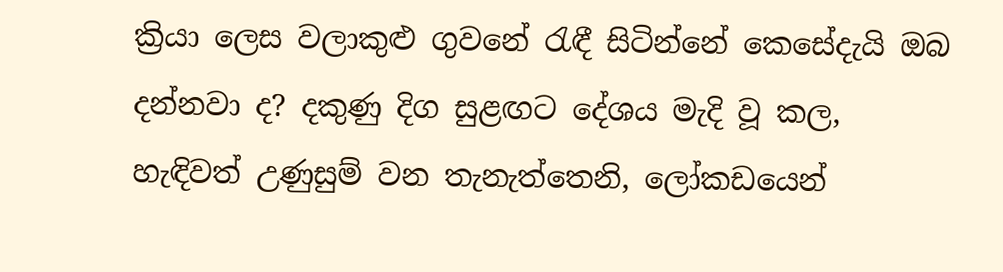ක්‍රියා ලෙස වලාකුළු ගුවනේ රැඳී සිටින්නේ කෙසේදැයි ඔබ දන්නවා ද? දකුණු දිග සුළඟට දේශය මැදි වූ කල, හැඳිවත් උණුසුම් වන තැනැත්තෙනි, ලෝකඩයෙන්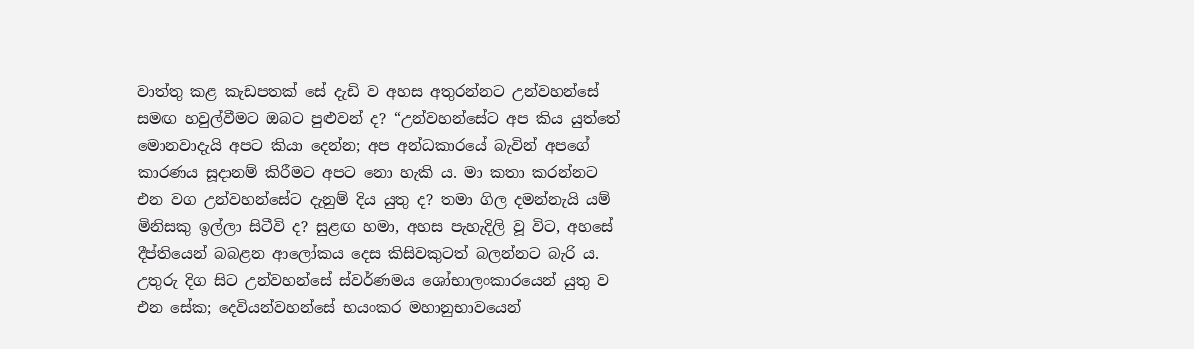වාත්තු කළ කැඩපතක් සේ දැඩි ව අහස අතුරන්නට උන්වහන්සේ සමඟ හවුල්වීමට ඔබට පුළුවන් ද? “උන්වහන්සේට අප කිය යුත්තේ මොනවාදැයි අපට කියා දෙන්න; අප අන්ධකාරයේ බැවින් අපගේ කාරණය සූදානම් කිරීමට අපට නො හැකි ය. මා කතා කරන්නට එන වග උන්වහන්සේට දැනුම් දිය යුතු ද? තමා ගිල දමන්නැයි යම් මිනිසකු ඉල්ලා සිටීවි ද? සුළඟ හමා, අහස පැහැදිලි වූ විට, අහසේ දීප්තියෙන් බබළන ආලෝකය දෙස කිසිවකුටත් බලන්නට බැරි ය. උතුරු දිග සිට උන්වහන්සේ ස්වර්ණමය ශෝභාලංකාරයෙන් යුතු ව එන සේක; දෙවියන්වහන්සේ භයංකර මහානුභාවයෙන්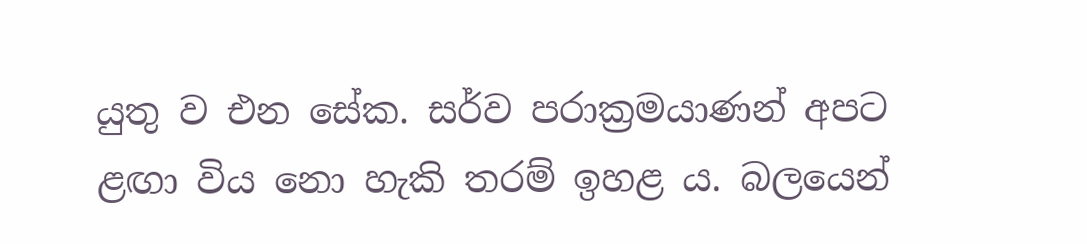යුතු ව එන සේක. සර්ව පරාක්‍රමයාණන් අපට ළඟා විය නො හැකි තරම් ඉහළ ය. බලයෙන්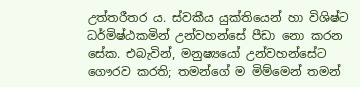උත්තරීතර ය. ස්වකීය යුක්තියෙන් හා විශිෂ්ට ධර්මිෂ්ඨකමින් උන්වහන්සේ පීඩා නො කරන සේක. එබැවින්, මනුෂ්‍යයෝ උන්වහන්සේට ගෞරව කරති; තමන්ගේ ම මිම්මෙන් තමන්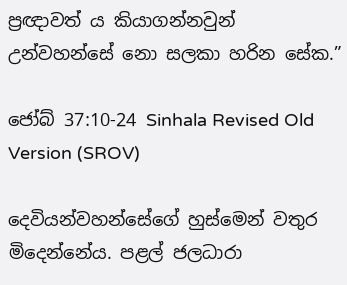ප්‍රඥාවත් ය කියාගන්නවුන් උන්වහන්සේ නො සලකා හරින සේක.”

ජෝබ් 37:10-24 Sinhala Revised Old Version (SROV)

දෙවියන්වහන්සේගේ හුස්මෙන් වතුර මිදෙන්නේය. පළල් ජලධාරා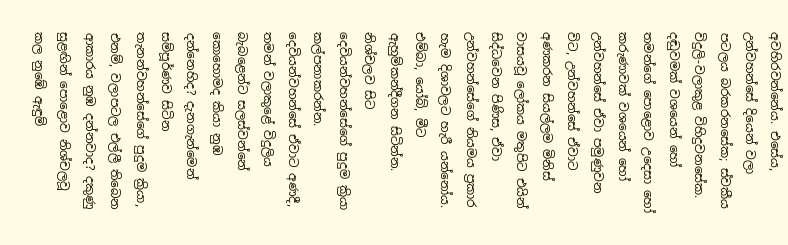අවහිරවන්නේය. එසේය, උන්වහන්සේ දියෙන් වලා පටලය බරකරනසේක; ස්වකීය විදුලි-වලාකුළ විහිදුවනසේක. දඬුවමක් වශයෙන් හෝ තමන්ගේ පොළොව උදෙසා හෝ කරුණාවක් වශයෙන් හෝ උන්වහන්සේ ඒවා පමුණුවන විට, උන්වහන්සේ ඒවාට අණකරන සියල්ලම මිනිස් වාසයවූ ලෝකය මතුපිට එයින් සිද්ධවෙන පිණිස, ඒවා උන්වහන්සේගේ නියමය ප්‍රකාර හැම දිශාවලට හැරී යන්නෝය. එම්බා, යෝබ්, මීට ඇහුම්කන්දීගන සිටින්න. නිශ්චලව සිට දෙවියන්වහන්සේගේ පුදුම ක්‍රියා කල්පනාකරන්න. දෙවියන්වහන්සේ ඒවාට අණදී, තමන් වලාකුළේ විදුලිය බැබළෙන්ට සලස්වන්නේ කොහොමද කියා නුඹ දන්නෙහිද? දැනගැන්මෙන් සම්පූර්ණව සිටින තැනන්වහන්සේගේ පුදුම ක්‍රියා, එනම්, වලාපටල එල්ලී තිබෙන ආකාරය නුඹ දන්නවාද? දකුණු සුළඟින් පොළොව නිශ්චලවූ කල නුඹේ ඇඳුම්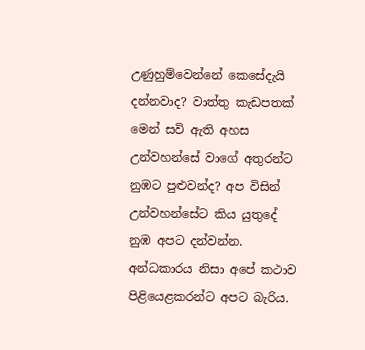උණුහුම්වෙන්නේ කෙසේදැයි දන්නවාද? වාත්තු කැඩපතක් මෙන් සවි ඇති අහස උන්වහන්සේ වාගේ අතුරන්ට නුඹට පුළුවන්ද? අප විසින් උන්වහන්සේට කිය යුතුදේ නුඹ අපට දන්වන්න. අන්ධකාරය නිසා අපේ කථාව පිළියෙළකරන්ට අපට බැරිය.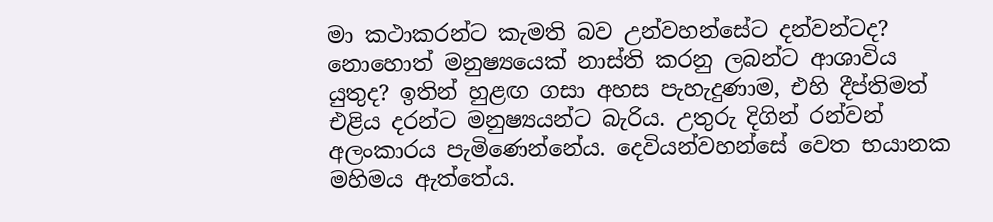මා කථාකරන්ට කැමති බව උන්වහන්සේට දන්වන්ටද? නොහොත් මනුෂ්‍යයෙක් නාස්ති කරනු ලබන්ට ආශාවිය යුතුද? ඉතින් හුළඟ ගසා අහස පැහැදුණාම, එහි දීප්තිමත් එළිය දරන්ට මනුෂ්‍යයන්ට බැරිය. උතුරු දිගින් රන්වන් අලංකාරය පැමිණෙන්නේය. දෙවියන්වහන්සේ වෙත භයානක මහිමය ඇත්තේය.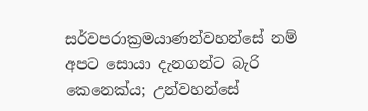සර්වපරාක්‍රමයාණන්වහන්සේ නම් අපට සොයා දැනගන්ට බැරි කෙනෙක්ය; උන්වහන්සේ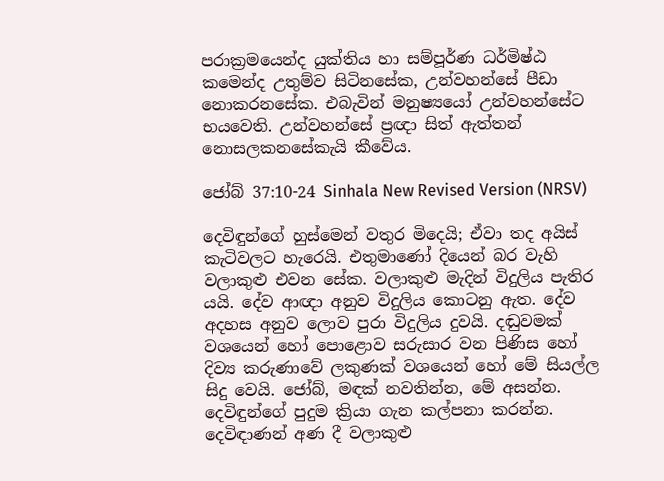පරාක්‍රමයෙන්ද යුක්තිය හා සම්පූර්ණ ධර්මිෂ්ඨ කමෙන්ද උතුම්ව සිටිනසේක, උන්වහන්සේ පීඩා නොකරනසේක. එබැවින් මනුෂ්‍යයෝ උන්වහන්සේට භයවෙති. උන්වහන්සේ ප්‍රඥා සිත් ඇත්තන් නොසලකනසේකැයි කීවේය.

ජෝබ් 37:10-24 Sinhala New Revised Version (NRSV)

දෙවිඳුන්ගේ හුස්මෙන් වතුර මිදෙයි; ඒවා තද අයිස් කැටිවලට හැරෙයි. එතුමාණෝ දියෙන් බර වැහි වලාකුළු එවන සේක. වලාකුළු මැදින් විදුලිය පැතිර යයි. දේව ආඥා අනුව විදුලිය කොටනු ඇත. දේව අදහස අනුව ලොව පුරා විදුලිය දුවයි. දඬුවමක් වශයෙන් හෝ පොළොව සරුසාර වන පිණිස හෝ දිව්‍ය කරුණාවේ ලකුණක් වශයෙන් හෝ මේ සියල්ල සිදු වෙයි. ජෝබ්, මඳක් නවතින්න, මේ අසන්න. දෙවිඳුන්ගේ පුදුම ක්‍රියා ගැන කල්පනා කරන්න. දෙවිඳාණන් අණ දී වලාකුළු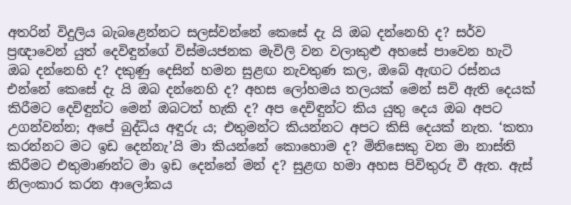අතරින් විදුලිය බැබළෙන්නට සලස්වන්නේ කෙසේ දැ යි ඔබ දන්නෙහි ද? සර්ව ප්‍රඥාවෙන් යුත් දෙවිඳුන්ගේ විස්මයජනක මැවිලි වන වලාකුළු අහසේ පාවෙන හැටි ඔබ දන්නෙහි ද? දකුණු දෙසින් හමන සුළඟ නැවතුණ කල, ඔබේ ඇඟට රස්නය එන්නේ කෙසේ දැ යි ඔබ දන්නෙහි ද? අහස ලෝහමය තලයක් මෙන් සවි ඇති දෙයක් කිරීමට දෙවිඳුන්ට මෙන් ඔබටත් හැකි ද? අප දෙවිඳුන්ට කිය යුතු දෙය ඔබ අපට උගන්වන්න; අපේ බුද්ධිය අඳුරු ය; එතුමන්ට කියන්නට අපට කිසි දෙයක් නැත. ‘කතා කරන්නට මට ඉඩ දෙන්නැ’යි මා කියන්නේ කොහොම ද? මිනිසෙකු වන මා නාස්ති කිරීමට එතුමාණන්ට මා ඉඩ දෙන්නේ මන් ද? සුළඟ හමා අහස පිවිතුරු වී ඇත. ඇස් නිලංකාර කරන ආලෝකය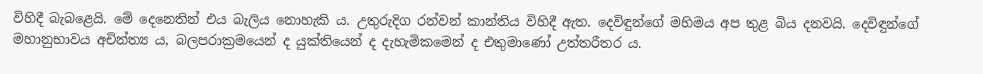විහිදී බැබළෙයි. මේ දෙනෙතින් එය බැලිය නොහැකි ය. උතුරුදිග රන්වන් කාන්තිය විහිදී ඇත. දෙවිඳුන්ගේ මහිමය අප තුළ බිය දනවයි. දෙවිඳුන්ගේ මහානුභාවය අචින්ත්‍ය ය, බලපරාක්‍රමයෙන් ද යුක්තියෙන් ද දැහැමිකමෙන් ද එතුමාණෝ උත්තරීතර ය.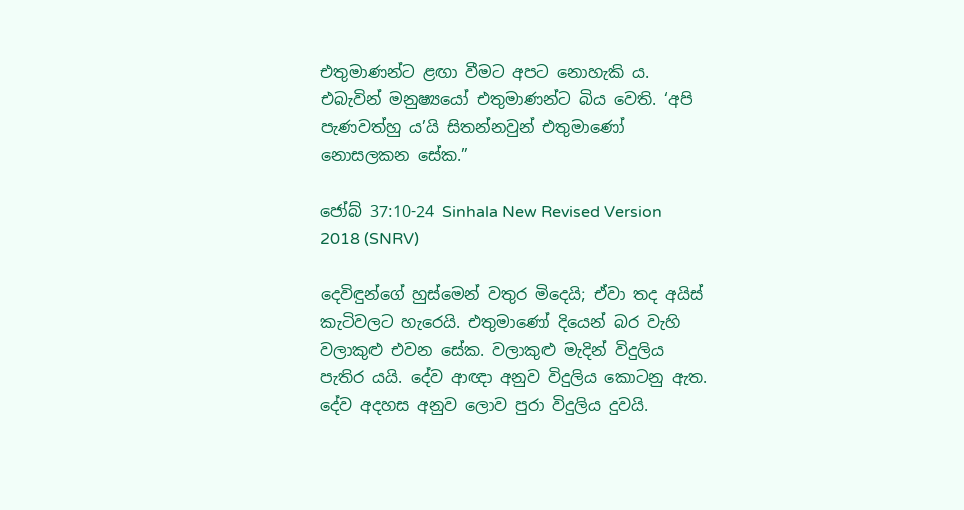එතුමාණන්ට ළඟා වීමට අපට නොහැකි ය. එබැවින් මනුෂ්‍යයෝ එතුමාණන්ට බිය වෙති. ‘අපි පැණවත්හු ය’යි සිතන්නවුන් එතුමාණෝ නොසලකන සේක.”

ජෝබ් 37:10-24 Sinhala New Revised Version 2018 (SNRV)

දෙවිඳුන්ගේ හුස්මෙන් වතුර මිදෙයි; ඒවා තද අයිස් කැටිවලට හැරෙයි. එතුමාණෝ දියෙන් බර වැහි වලාකුළු එවන සේක. වලාකුළු මැදින් විදුලිය පැතිර යයි. දේව ආඥා අනුව විදුලිය කොටනු ඇත. දේව අදහස අනුව ලොව පුරා විදුලිය දුවයි.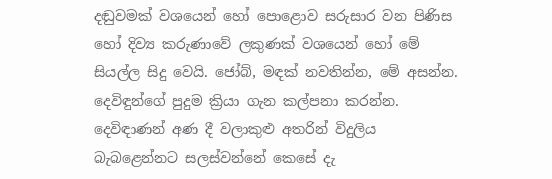දඬුවමක් වශයෙන් හෝ පොළොව සරුසාර වන පිණිස හෝ දිව්‍ය කරුණාවේ ලකුණක් වශයෙන් හෝ මේ සියල්ල සිදු වෙයි. ජෝබ්, මඳක් නවතින්න, මේ අසන්න. දෙවිඳුන්ගේ පුදුම ක්‍රියා ගැන කල්පනා කරන්න. දෙවිඳාණන් අණ දී වලාකුළු අතරින් විදුලිය බැබළෙන්නට සලස්වන්නේ කෙසේ දැ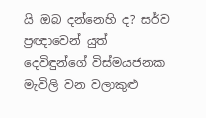යි ඔබ දන්නෙහි ද? සර්ව ප්‍රඥාවෙන් යුත් දෙවිඳුන්ගේ විස්මයජනක මැවිලි වන වලාකුළු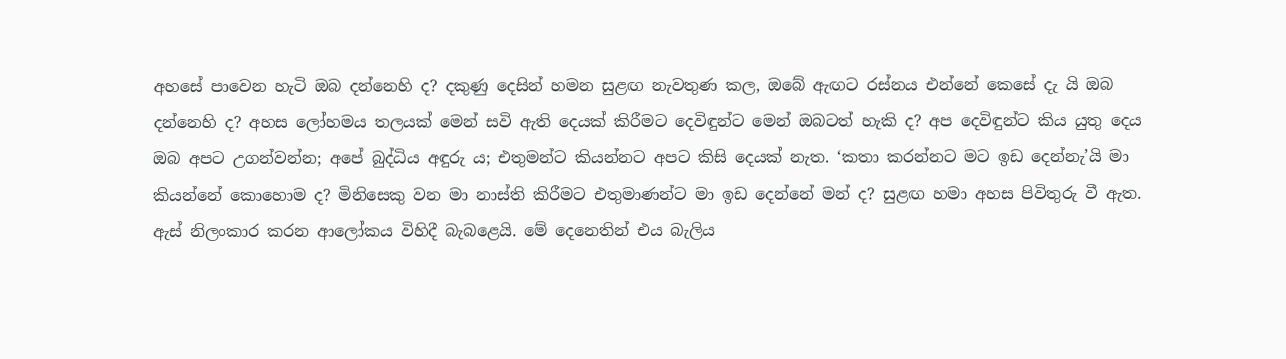අහසේ පාවෙන හැටි ඔබ දන්නෙහි ද? දකුණු දෙසින් හමන සුළඟ නැවතුණ කල, ඔබේ ඇඟට රස්නය එන්නේ කෙසේ දැ යි ඔබ දන්නෙහි ද? අහස ලෝහමය තලයක් මෙන් සවි ඇති දෙයක් කිරීමට දෙවිඳුන්ට මෙන් ඔබටත් හැකි ද? අප දෙවිඳුන්ට කිය යුතු දෙය ඔබ අපට උගන්වන්න; අපේ බුද්ධිය අඳුරු ය; එතුමන්ට කියන්නට අපට කිසි දෙයක් නැත. ‘කතා කරන්නට මට ඉඩ දෙන්නැ’යි මා කියන්නේ කොහොම ද? මිනිසෙකු වන මා නාස්ති කිරීමට එතුමාණන්ට මා ඉඩ දෙන්නේ මන් ද? සුළඟ හමා අහස පිවිතුරු වී ඇත. ඇස් නිලංකාර කරන ආලෝකය විහිදී බැබළෙයි. මේ දෙනෙතින් එය බැලිය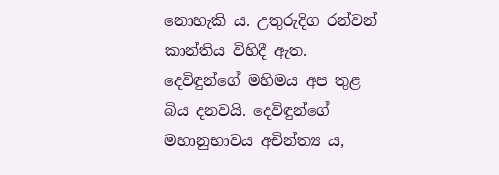නොහැකි ය. උතුරුදිග රන්වන් කාන්තිය විහිදී ඇත. දෙවිඳුන්ගේ මහිමය අප තුළ බිය දනවයි. දෙවිඳුන්ගේ මහානුභාවය අචින්ත්‍ය ය,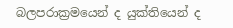බලපරාක්‍රමයෙන් ද යුක්තියෙන් ද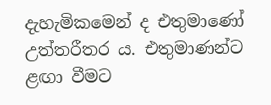දැහැමිකමෙන් ද එතුමාණෝ උත්තරීතර ය. එතුමාණන්ට ළඟා වීමට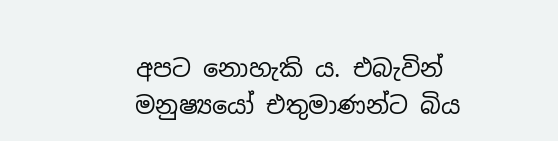අපට නොහැකි ය. එබැවින් මනුෂ්‍යයෝ එතුමාණන්ට බිය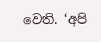වෙති. ‘අපි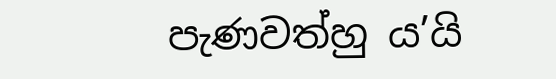පැණවත්හු ය’යි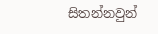සිතන්නවුන්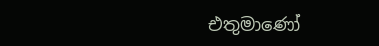එතුමාණෝ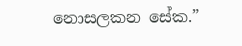නොසලකන සේක.”